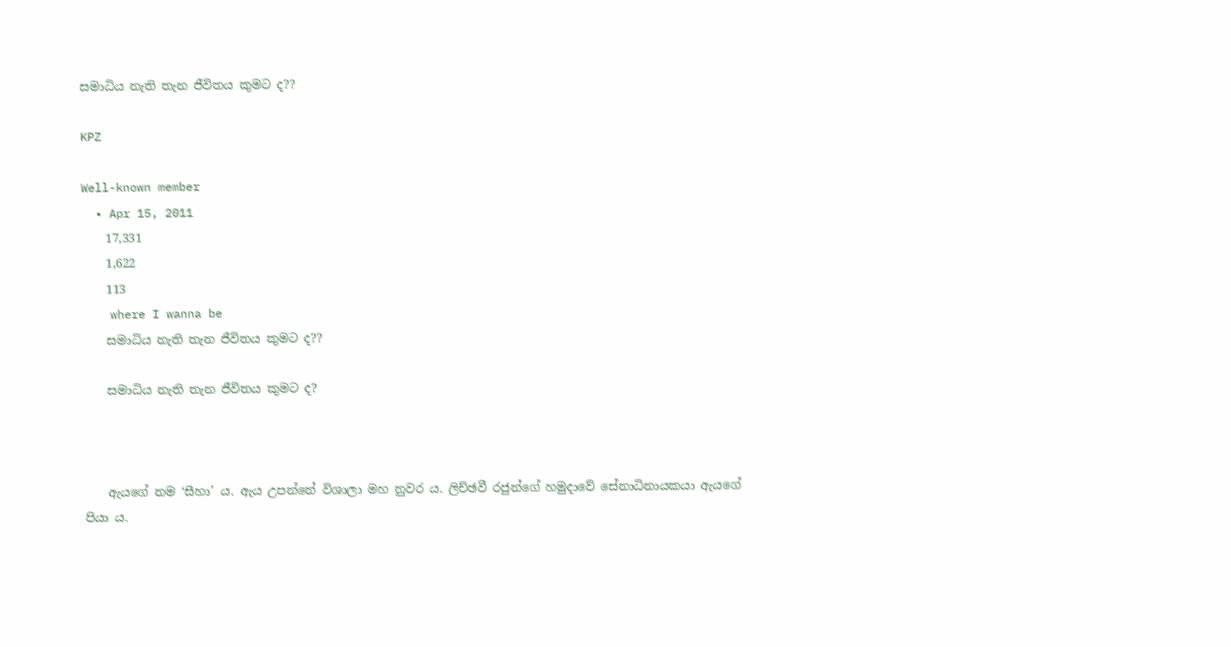සමාධිය නැති තැන ජීවිතය කුමට ද??

KPZ

Well-known member
  • Apr 15, 2011
    17,331
    1,622
    113
    where I wanna be
    සමාධිය නැති තැන ජීවිතය කුමට ද??

    සමාධිය නැති තැන ජීවිතය කුමට ද?



    ඇයගේ නම ‘සීහා’ ය. ඇය උපන්නේ විශාලා මහ නුවර ය. ලිච්ඡවී රජුන්ගේ හමුදාවේ සේනාධිනායකයා ඇයගේ පියා ය.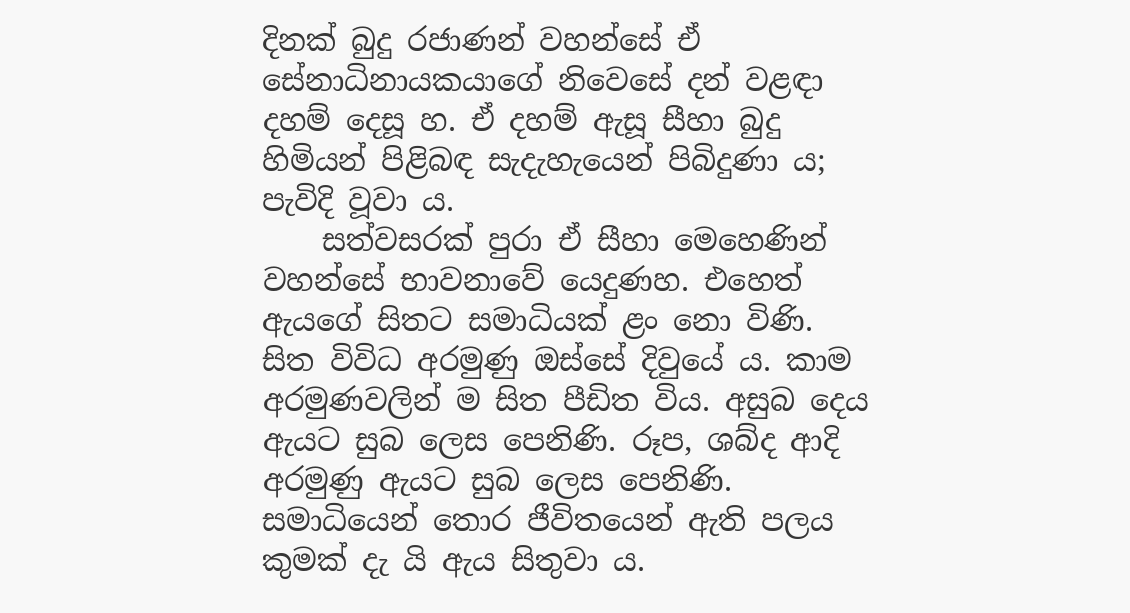දිනක් බුදු රජාණන් වහන්සේ ඒ සේනාධිනායකයාගේ නිවෙසේ දන් වළඳා දහම් දෙසූ හ. ඒ දහම් ඇසූ සීහා බුදු හිමියන් පිළිබඳ සැදැහැයෙන් පිබිදුණා ය; පැවිදි වූවා ය.
    සත්වසරක් පුරා ඒ සීහා මෙහෙණින් වහන්සේ භාවනාවේ යෙදුණහ. එහෙත් ඇයගේ සිතට සමාධියක් ළං නො විණි. සිත විවිධ අරමුණු ඔස්සේ දිවුයේ ය. කාම අරමුණවලින් ම සිත පීඩිත විය. අසුබ දෙය ඇයට සුබ ලෙස පෙනිණි. රූප, ශබ්ද ආදි අරමුණු ඇයට සුබ ලෙස පෙනිණි. සමාධියෙන් තොර ජීවිතයෙන් ඇති පලය කුමක් දැ යි ඇය සිතුවා ය.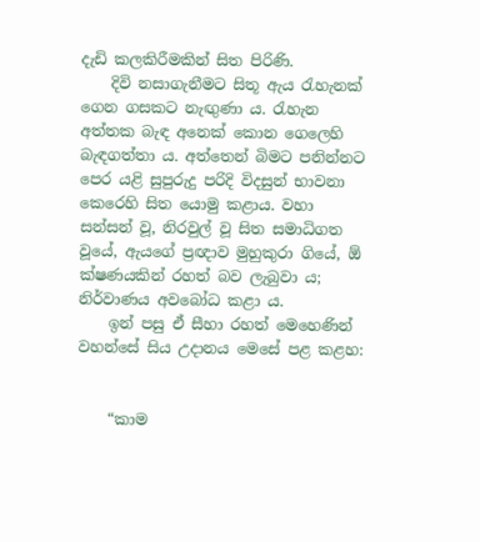දැඩි කලකිරීමකින් සිත පිරිණි.
    දිවි නසාගැනීමට සිතූ ඇය රැහැනක් ගෙන ගසකට නැඟුණා ය. රැහැන අත්තක බැඳ අනෙක් කොන ගෙලෙහි බැඳගත්තා ය. අත්තෙන් බිමට පනින්නට පෙර යළි සුපුරුදු පරිදි විදසුන් භාවනා කෙරෙහි සිත යොමු කළාය. වහා සන්සන් වූ, නිරවුල් වූ සිත සමාධිගත වූයේ, ඇයගේ ප්‍රඥාව මුහුකුරා ගියේ, ඕ ක්ෂණයකින් රහත් බව ලැබුවා ය; නිර්වාණය අවබෝධ කළා ය.
    ඉන් පසු ඒ සීහා රහත් මෙහෙණින් වහන්සේ සිය උදානය මෙසේ පළ කළහ:


    “කාම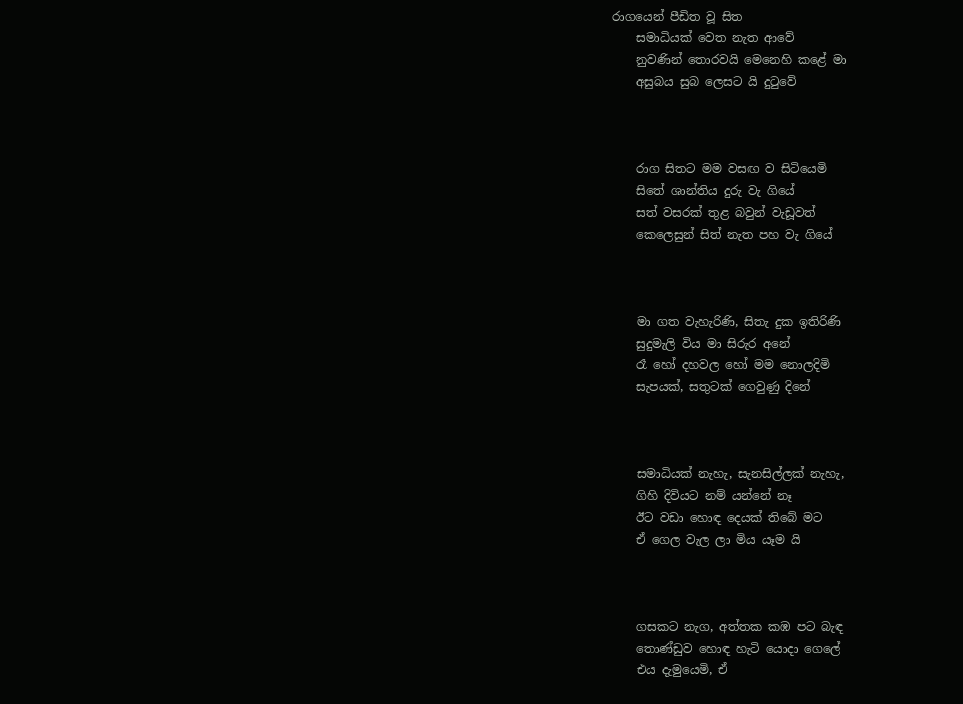රාගයෙන් පීඩිත වූ සිත
    සමාධියක් වෙත නැත ආවේ
    නුවණින් තොරවයි මෙනෙහි කළේ මා
    අසුබය සුබ ලෙසට යි දුටුවේ



    රාග සිතට මම වසඟ ව සිටියෙමි
    සිතේ ශාන්තිය දුරු වැ ගියේ
    සත් වසරක් තුළ බවුන් වැඩූවත්
    කෙලෙසුන් සිත් නැත පහ වැ ගියේ



    මා ගත වැහැරිණි, සිතැ දුක ඉතිරිණි
    සුදුමැලි විය මා සිරුර අනේ
    රෑ හෝ දහවල හෝ මම නොලදිමි
    සැපයක්, සතුටක් ගෙවුණු දිනේ



    සමාධියක් නැහැ, සැනසිල්ලක් නැහැ,
    ගිහි දිවියට නම් යන්නේ නෑ
    ඊට වඩා හොඳ දෙයක් තිබේ මට
    ඒ ගෙල වැල ලා මිය යෑම යි



    ගසකට නැග, අත්තක කඹ පට බැඳ
    තොණ්ඩුව හොඳ හැටි යොදා ගෙලේ
    එය දැමුයෙමි, ඒ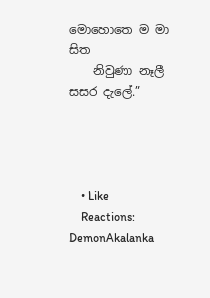මොහොතෙ ම මා සිත
    නිවුණා නෑලී සසර දැලේ.”




    • Like
    Reactions: DemonAkalanka